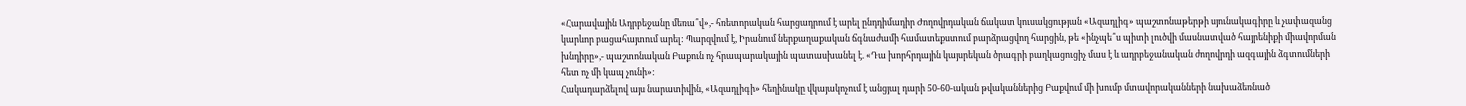«Հարավային Ադրբեջանը մեռա՞վ»,- հռետորական հարցադրում է արել ընդդիմադիր Ժողովրդական ճակատ կուսակցության «Ազադլիգ» պաշտոնաթերթի սյունակագիրը և չափազանց կարևոր բացահայտում արել: Պարզվում է, Իրանում ներքաղաքական ճգնաժամի համատեքստում բարձրացվող հարցին, թե «ինչպե՞ս պիտի լուծվի մասնատված հայրենիքի միավորման խնդիրը»,- պաշտոնական Բաքուն ոչ հրապարակային պատասխանել է. «Դա խորհրդային կայսրեկան ծրագրի բաղկացուցիչ մաս է և ադրբեջանական ժողովրդի ազգային ձգտումների հետ ոչ մի կապ չունի»:
Հակադարձելով այս նարատիվին, «Ազադլիգի» հեղինակը վկայակոչում է անցյալ դարի 50-60-ական թվականներից Բաքվում մի խումբ մտավորականների նախաձեռնած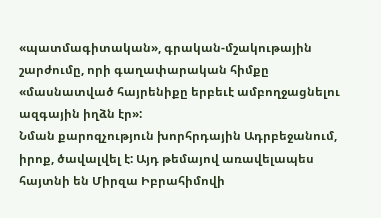«պատմագիտական», գրական-մշակութային շարժումը, որի գաղափարական հիմքը «մասնատված հայրենիքը երբեւէ ամբողջացնելու ազգային իղձն էր»:
Նման քարոզչություն խորհրդային Ադրբեջանում, իրոք, ծավալվել է: Այդ թեմայով առավելապես հայտնի են Միրզա Իբրահիմովի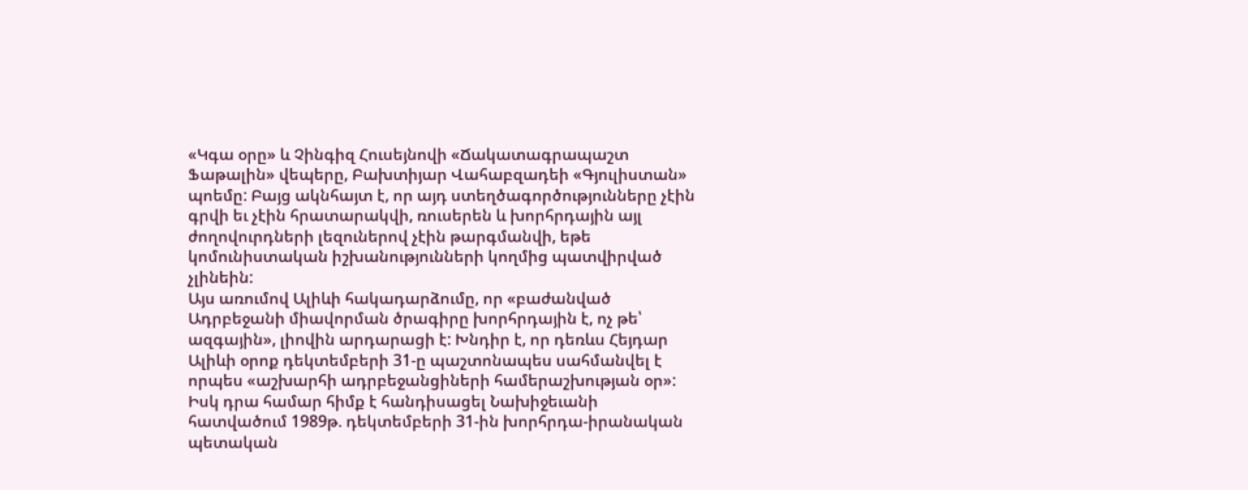«Կգա օրը» և Չինգիզ Հուսեյնովի «Ճակատագրապաշտ Ֆաթալին» վեպերը, Բախտիյար Վահաբզադեի «Գյուլիստան» պոեմը: Բայց ակնհայտ է, որ այդ ստեղծագործությունները չէին գրվի եւ չէին հրատարակվի, ռուսերեն և խորհրդային այլ ժողովուրդների լեզուներով չէին թարգմանվի, եթե կոմունիստական իշխանությունների կողմից պատվիրված չլինեին:
Այս առումով Ալիևի հակադարձումը, որ «բաժանված Ադրբեջանի միավորման ծրագիրը խորհրդային է, ոչ թե՝ ազգային», լիովին արդարացի է: Խնդիր է, որ դեռևս Հեյդար Ալիևի օրոք դեկտեմբերի 31-ը պաշտոնապես սահմանվել է որպես «աշխարհի ադրբեջանցիների համերաշխության օր»: Իսկ դրա համար հիմք է հանդիսացել Նախիջեւանի հատվածում 1989թ. դեկտեմբերի 31-ին խորհրդա-իրանական պետական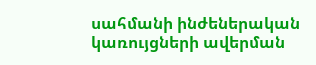սահմանի ինժեներական կառույցների ավերման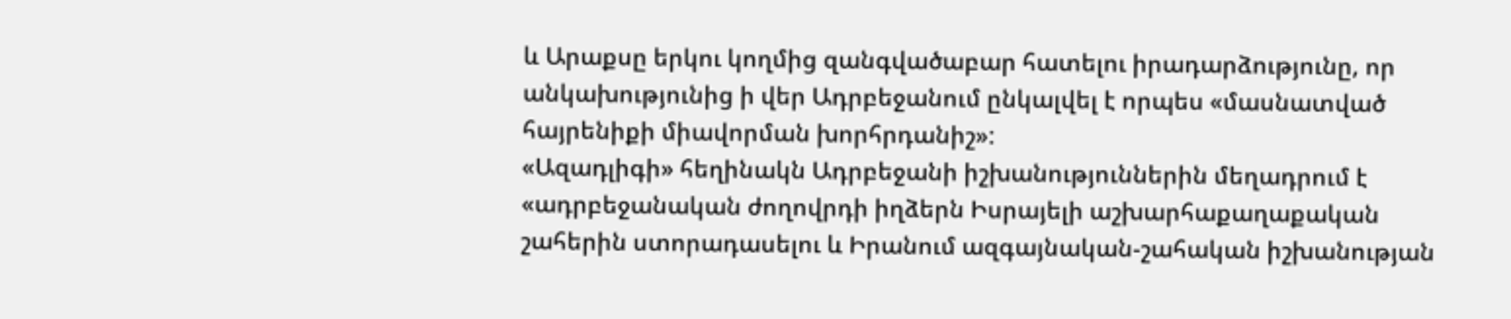և Արաքսը երկու կողմից զանգվածաբար հատելու իրադարձությունը, որ անկախությունից ի վեր Ադրբեջանում ընկալվել է որպես «մասնատված հայրենիքի միավորման խորհրդանիշ»:
«Ազադլիգի» հեղինակն Ադրբեջանի իշխանություններին մեղադրում է «ադրբեջանական ժողովրդի իղձերն Իսրայելի աշխարհաքաղաքական շահերին ստորադասելու և Իրանում ազգայնական-շահական իշխանության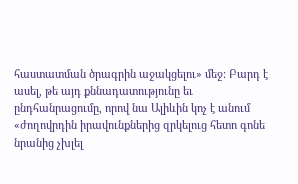հաստատման ծրագրին աջակցելու» մեջ: Բարդ է ասել, թե այդ քննադատությունը եւ ընդհանրացումը, որով նա Ալիևին կոչ է անում «ժողովրդին իրավունքներից զրկելուց հետո գոնե նրանից չխլել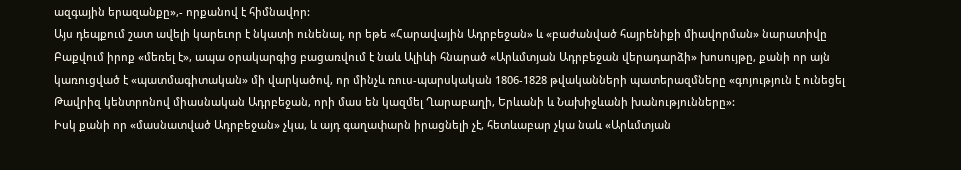ազգային երազանքը»,- որքանով է հիմնավոր:
Այս դեպքում շատ ավելի կարեւոր է նկատի ունենալ, որ եթե «Հարավային Ադրբեջան» և «բաժանված հայրենիքի միավորման» նարատիվը Բաքվում իրոք «մեռել է», ապա օրակարգից բացառվում է նաև Ալիևի հնարած «Արևմտյան Ադրբեջան վերադարձի» խոսույթը, քանի որ այն կառուցված է «պատմագիտական» մի վարկածով, որ մինչև ռուս-պարսկական 1806-1828 թվականների պատերազմները «գոյություն է ունեցել Թավրիզ կենտրոնով միասնական Ադրբեջան, որի մաս են կազմել Ղարաբաղի, Երևանի և Նախիջևանի խանությունները»:
Իսկ քանի որ «մասնատված Ադրբեջան» չկա, և այդ գաղափարն իրացնելի չէ, հետևաբար չկա նաև «Արևմտյան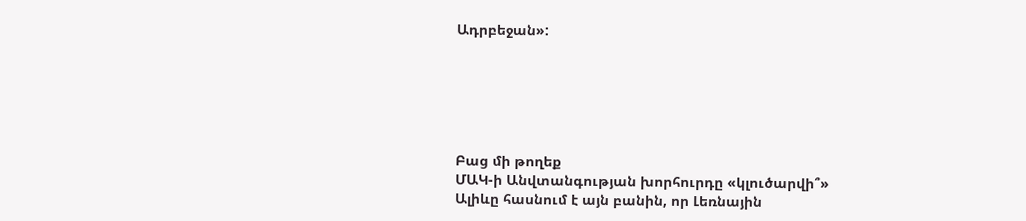Ադրբեջան»:






Բաց մի թողեք
ՄԱԿ-ի Անվտանգության խորհուրդը «կլուծարվի՞»
Ալիևը հասնում է այն բանին, որ Լեռնային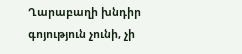Ղարաբաղի խնդիր գոյություն չունի, չի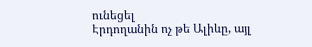ունեցել
Էրդողանին ոչ թե Ալիևը, այլ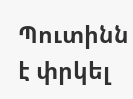Պուտինն է փրկել